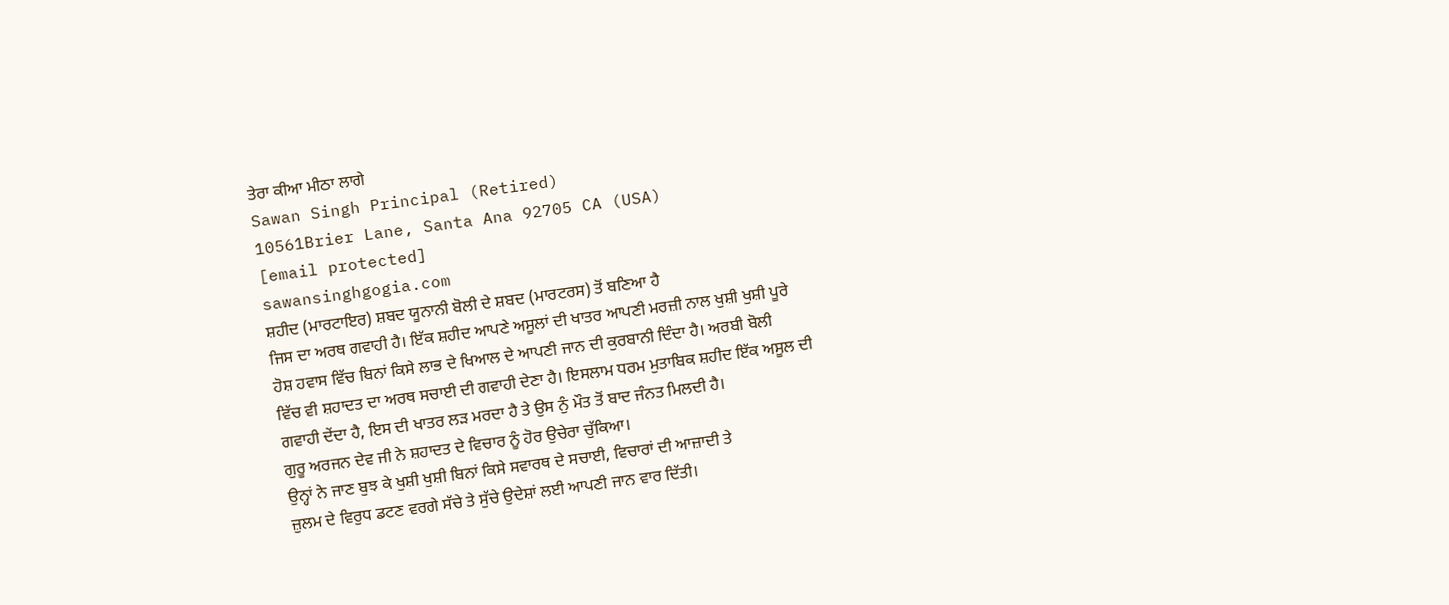ਤੇਰਾ ਕੀਆ ਮੀਠਾ ਲਾਗੇ
Sawan Singh Principal (Retired)
10561Brier Lane, Santa Ana 92705 CA (USA)
[email protected]
sawansinghgogia.com
ਸ਼ਹੀਦ (ਮਾਰਟਾਇਰ) ਸ਼ਬਦ ਯੂਨਾਨੀ ਬੋਲੀ ਦੇ ਸ਼ਬਦ (ਮਾਰਟਰਸ) ਤੋਂ ਬਣਿਆ ਹੈ
ਜਿਸ ਦਾ ਅਰਥ ਗਵਾਹੀ ਹੈ। ਇੱਕ ਸ਼ਹੀਦ ਆਪਣੇ ਅਸੂਲਾਂ ਦੀ ਖਾਤਰ ਆਪਣੀ ਮਰਜ਼ੀ ਨਾਲ ਖੁਸ਼ੀ ਖੁਸ਼ੀ ਪੂਰੇ
ਹੋਸ਼ ਹਵਾਸ ਵਿੱਚ ਬਿਨਾਂ ਕਿਸੇ ਲਾਭ ਦੇ ਖਿਆਲ ਦੇ ਆਪਣੀ ਜਾਨ ਦੀ ਕੁਰਬਾਨੀ ਦਿੰਦਾ ਹੈ। ਅਰਬੀ ਬੋਲੀ
ਵਿੱਚ ਵੀ ਸ਼ਹਾਦਤ ਦਾ ਅਰਥ ਸਚਾਈ ਦੀ ਗਵਾਹੀ ਦੇਣਾ ਹੈ। ਇਸਲਾਮ ਧਰਮ ਮੁਤਾਬਿਕ ਸ਼ਹੀਦ ਇੱਕ ਅਸੂਲ ਦੀ
ਗਵਾਹੀ ਦੇਂਦਾ ਹੈ, ਇਸ ਦੀ ਖਾਤਰ ਲੜ ਮਰਦਾ ਹੈ ਤੇ ਉਸ ਨੁੰ ਮੌਤ ਤੋਂ ਬਾਦ ਜੰਨਤ ਮਿਲਦੀ ਹੈ।
ਗੁਰੂ ਅਰਜਨ ਦੇਵ ਜੀ ਨੇ ਸ਼ਹਾਦਤ ਦੇ ਵਿਚਾਰ ਨੂੰ ਹੋਰ ਉਚੇਰਾ ਚੁੱਕਿਆ।
ਉਨ੍ਹਾਂ ਨੇ ਜਾਣ ਬੁਝ ਕੇ ਖੁਸ਼ੀ ਖੁਸ਼ੀ ਬਿਨਾਂ ਕਿਸੇ ਸਵਾਰਥ ਦੇ ਸਚਾਈ, ਵਿਚਾਰਾਂ ਦੀ ਆਜ਼ਾਦੀ ਤੇ
ਜ਼ੁਲਮ ਦੇ ਵਿਰੁਧ ਡਟਣ ਵਰਗੇ ਸੱਚੇ ਤੇ ਸੁੱਚੇ ਉਦੇਸ਼ਾਂ ਲਈ ਆਪਣੀ ਜਾਨ ਵਾਰ ਦਿੱਤੀ।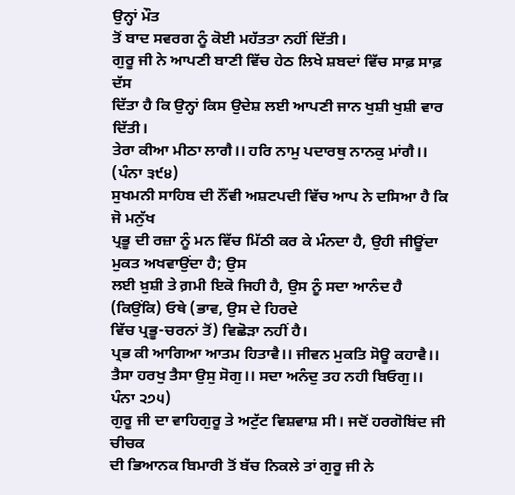ਉਨ੍ਹਾਂ ਮੌਤ
ਤੋਂ ਬਾਦ ਸਵਰਗ ਨੂੰ ਕੋਈ ਮਹੱਤਤਾ ਨਹੀਂ ਦਿੱਤੀ।
ਗੁਰੂ ਜੀ ਨੇ ਆਪਣੀ ਬਾਣੀ ਵਿੱਚ ਹੇਠ ਲਿਖੇ ਸ਼ਬਦਾਂ ਵਿੱਚ ਸਾਫ਼ ਸਾਫ਼ ਦੱਸ
ਦਿੱਤਾ ਹੈ ਕਿ ਉਨ੍ਹਾਂ ਕਿਸ ਉਦੇਸ਼ ਲਈ ਆਪਣੀ ਜਾਨ ਖੁਸ਼ੀ ਖੁਸ਼ੀ ਵਾਰ ਦਿੱਤੀ।
ਤੇਰਾ ਕੀਆ ਮੀਠਾ ਲਾਗੈ।। ਹਰਿ ਨਾਮੁ ਪਦਾਰਥੁ ਨਾਨਕੁ ਮਾਂਗੈ।। (ਪੰਨਾ ੩੯੪)
ਸੁਖਮਨੀ ਸਾਹਿਬ ਦੀ ਨੌਂਵੀ ਅਸ਼ਟਪਦੀ ਵਿੱਚ ਆਪ ਨੇ ਦਸਿਆ ਹੈ ਕਿ ਜੋ ਮਨੁੱਖ
ਪ੍ਰਭੂ ਦੀ ਰਜ਼ਾ ਨੂੰ ਮਨ ਵਿੱਚ ਮਿੱਠੀ ਕਰ ਕੇ ਮੰਨਦਾ ਹੈ, ਉਹੀ ਜੀਊਂਦਾ ਮੁਕਤ ਅਖਵਾਉਂਦਾ ਹੈ; ਉਸ
ਲਈ ਖ਼ੁਸ਼ੀ ਤੇ ਗ਼ਮੀ ਇਕੋ ਜਿਹੀ ਹੈ, ਉਸ ਨੂੰ ਸਦਾ ਆਨੰਦ ਹੈ (ਕਿਉਂਕਿ) ਓਥੇ (ਭਾਵ, ਉਸ ਦੇ ਹਿਰਦੇ
ਵਿੱਚ ਪ੍ਰਭੂ-ਚਰਨਾਂ ਤੋਂ) ਵਿਛੋੜਾ ਨਹੀਂ ਹੈ।
ਪ੍ਰਭ ਕੀ ਆਗਿਆ ਆਤਮ ਹਿਤਾਵੈ।। ਜੀਵਨ ਮੁਕਤਿ ਸੋਊ ਕਹਾਵੈ।।
ਤੈਸਾ ਹਰਖੁ ਤੈਸਾ ਉਸੁ ਸੋਗੁ।। ਸਦਾ ਅਨੰਦੁ ਤਹ ਨਹੀ ਬਿਓਗੁ।। ਪੰਨਾ ੨੭੫)
ਗੁਰੂ ਜੀ ਦਾ ਵਾਹਿਗੁਰੂ ਤੇ ਅਟੁੱਟ ਵਿਸ਼ਵਾਸ਼ ਸੀ। ਜਦੋਂ ਹਰਗੋਬਿਂਦ ਜੀ ਚੀਚਕ
ਦੀ ਭਿਆਨਕ ਬਿਮਾਰੀ ਤੋਂ ਬੱਚ ਨਿਕਲੇ ਤਾਂ ਗੁਰੂ ਜੀ ਨੇ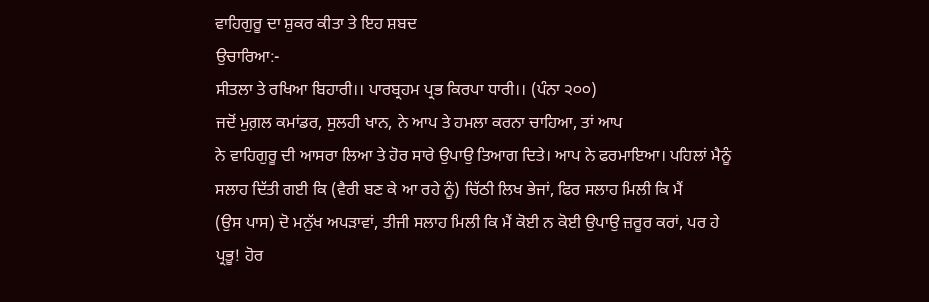ਵਾਹਿਗੁਰੂ ਦਾ ਸ਼ੁਕਰ ਕੀਤਾ ਤੇ ਇਹ ਸ਼ਬਦ
ਉਚਾਰਿਆ:-
ਸੀਤਲਾ ਤੇ ਰਖਿਆ ਬਿਹਾਰੀ।। ਪਾਰਬ੍ਰਹਮ ਪ੍ਰਭ ਕਿਰਪਾ ਧਾਰੀ।। (ਪੰਨਾ ੨੦੦)
ਜਦੋਂ ਮੁਗ਼ਲ ਕਮਾਂਡਰ, ਸੁਲਹੀ ਖਾਨ, ਨੇ ਆਪ ਤੇ ਹਮਲਾ ਕਰਨਾ ਚਾਹਿਆ, ਤਾਂ ਆਪ
ਨੇ ਵਾਹਿਗੁਰੂ ਦੀ ਆਸਰਾ ਲਿਆ ਤੇ ਹੋਰ ਸਾਰੇ ਉਪਾਉ ਤਿਆਗ ਦਿਤੇ। ਆਪ ਨੇ ਫਰਮਾਇਆ। ਪਹਿਲਾਂ ਮੈਨੂੰ
ਸਲਾਹ ਦਿੱਤੀ ਗਈ ਕਿ (ਵੈਰੀ ਬਣ ਕੇ ਆ ਰਹੇ ਨੂੰ) ਚਿੱਠੀ ਲਿਖ ਭੇਜਾਂ, ਫਿਰ ਸਲਾਹ ਮਿਲੀ ਕਿ ਮੈਂ
(ਉਸ ਪਾਸ) ਦੋ ਮਨੁੱਖ ਅਪੜਾਵਾਂ, ਤੀਜੀ ਸਲਾਹ ਮਿਲੀ ਕਿ ਮੈਂ ਕੋਈ ਨ ਕੋਈ ਉਪਾਉ ਜ਼ਰੂਰ ਕਰਾਂ, ਪਰ ਹੇ
ਪ੍ਰਭੂ! ਹੋਰ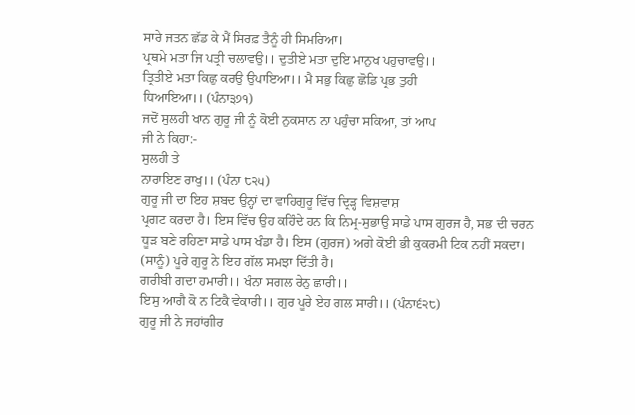ਸਾਰੇ ਜਤਨ ਛੱਡ ਕੇ ਮੈਂ ਸਿਰਫ਼ ਤੈਨੂੰ ਹੀ ਸਿਮਰਿਆ।
ਪ੍ਰਥਮੇ ਮਤਾ ਜਿ ਪਤ੍ਰੀ ਚਲਾਵਉ।। ਦੁਤੀਏ ਮਤਾ ਦੁਇ ਮਾਨੁਖ ਪਹੁਚਾਵਉ।।
ਤ੍ਰਿਤੀਏ ਮਤਾ ਕਿਛੁ ਕਰਉ ਉਪਾਇਆ।। ਮੈ ਸਭੁ ਕਿਛੁ ਛੋਡਿ ਪ੍ਰਭ ਤੁਹੀ
ਧਿਆਇਆ।। (ਪੰਨਾ੩੭੧)
ਜਦੋਂ ਸੁਲਹੀ ਖਾਨ ਗੁਰੂ ਜੀ ਨੂੰ ਕੋਈ ਨੁਕਸਾਨ ਨਾ ਪਹੁੰਚਾ ਸਕਿਆ, ਤਾਂ ਆਪ
ਜੀ ਨੇ ਕਿਹਾ:-
ਸੁਲਹੀ ਤੇ
ਨਾਰਾਇਣ ਰਾਖੁ।। (ਪੰਨਾ ੮੨੫)
ਗੁਰੂ ਜੀ ਦਾ ਇਹ ਸ਼ਬਦ ਉਨ੍ਹਾਂ ਦਾ ਵਾਹਿਗੁਰੂ ਵਿੱਚ ਦ੍ਰਿੜ੍ਹ ਵਿਸ਼ਵਾਸ਼
ਪ੍ਰਗਟ ਕਰਦਾ ਹੈ। ਇਸ ਵਿੱਚ ਉਹ ਕਹਿੰਦੇ ਹਨ ਕਿ ਨਿਮ੍ਰ-ਸੁਭਾਉ ਸਾਡੇ ਪਾਸ ਗੁਰਜ ਹੈ, ਸਭ ਦੀ ਚਰਨ
ਧੂੜ ਬਣੇ ਰਹਿਣਾ ਸਾਡੇ ਪਾਸ ਖੰਡਾ ਹੈ। ਇਸ (ਗੁਰਜ) ਅਗੇ ਕੋਈ ਭੀ ਕੁਕਰਮੀ ਟਿਕ ਨਹੀਂ ਸਕਦਾ।
(ਸਾਨੂੰ) ਪੂਰੇ ਗੁਰੂ ਨੇ ਇਹ ਗੱਲ ਸਮਝਾ ਦਿੱਤੀ ਹੈ।
ਗਰੀਬੀ ਗਦਾ ਹਮਾਰੀ।। ਖੰਨਾ ਸਗਲ ਰੇਨੁ ਛਾਰੀ।।
ਇਸੁ ਆਗੈ ਕੋ ਨ ਟਿਕੈ ਵੇਕਾਰੀ।। ਗੁਰ ਪੂਰੇ ਏਹ ਗਲ ਸਾਰੀ।। (ਪੰਨਾ੬੨੮)
ਗੁਰੂ ਜੀ ਨੇ ਜਹਾਂਗੀਰ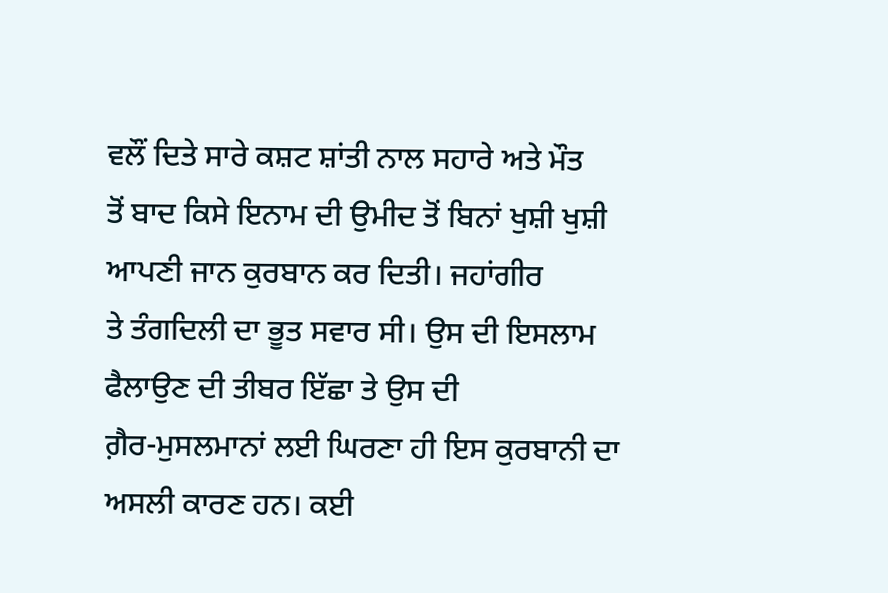ਵਲੌਂ ਦਿਤੇ ਸਾਰੇ ਕਸ਼ਟ ਸ਼ਾਂਤੀ ਨਾਲ ਸਹਾਰੇ ਅਤੇ ਮੌਤ
ਤੋਂ ਬਾਦ ਕਿਸੇ ਇਨਾਮ ਦੀ ਉਮੀਦ ਤੋਂ ਬਿਨਾਂ ਖੁਸ਼ੀ ਖੁਸ਼ੀ ਆਪਣੀ ਜਾਨ ਕੁਰਬਾਨ ਕਰ ਦਿਤੀ। ਜਹਾਂਗੀਰ
ਤੇ ਤੰਗਦਿਲੀ ਦਾ ਭੂਤ ਸਵਾਰ ਸੀ। ਉਸ ਦੀ ਇਸਲਾਮ ਫੈਲਾਉਣ ਦੀ ਤੀਬਰ ਇੱਛਾ ਤੇ ਉਸ ਦੀ
ਗ਼ੈਰ-ਮੁਸਲਮਾਨਾਂ ਲਈ ਘਿਰਣਾ ਹੀ ਇਸ ਕੁਰਬਾਨੀ ਦਾ ਅਸਲੀ ਕਾਰਣ ਹਨ। ਕਈ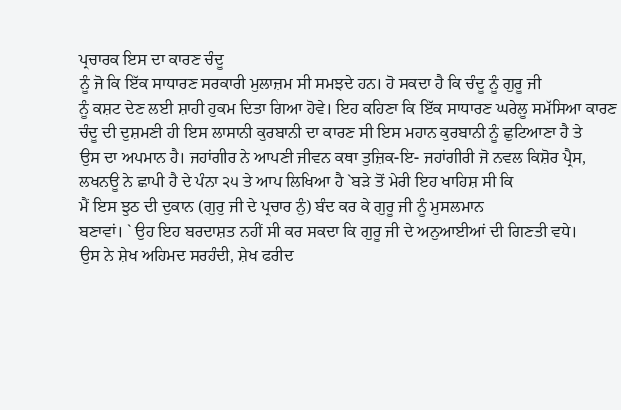ਪ੍ਰਚਾਰਕ ਇਸ ਦਾ ਕਾਰਣ ਚੰਦੂ
ਨੂੰ ਜੋ ਕਿ ਇੱਕ ਸਾਧਾਰਣ ਸਰਕਾਰੀ ਮੁਲਾਜ਼ਮ ਸੀ ਸਮਝਦੇ ਹਨ। ਹੋ ਸਕਦਾ ਹੈ ਕਿ ਚੰਦੂ ਨੂੰ ਗੁਰੂ ਜੀ
ਨੂੰ ਕਸ਼ਟ ਦੇਣ ਲਈ ਸ਼ਾਹੀ ਹੁਕਮ ਦਿਤਾ ਗਿਆ ਹੋਵੇ। ਇਹ ਕਹਿਣਾ ਕਿ ਇੱਕ ਸਾਧਾਰਣ ਘਰੇਲੂ ਸਮੱਸਿਆ ਕਾਰਣ
ਚੰਦੂ ਦੀ ਦੁਸ਼ਮਣੀ ਹੀ ਇਸ ਲਾਸਾਨੀ ਕੁਰਬਾਨੀ ਦਾ ਕਾਰਣ ਸੀ ਇਸ ਮਹਾਨ ਕੁਰਬਾਨੀ ਨੂੰ ਛੁਟਿਆਣਾ ਹੈ ਤੇ
ਉਸ ਦਾ ਅਪਮਾਨ ਹੈ। ਜਹਾਂਗੀਰ ਨੇ ਆਪਣੀ ਜੀਵਨ ਕਥਾ ਤੁਜ਼ਿਕ-ਇ- ਜਹਾਂਗੀਰੀ ਜੋ ਨਵਲ ਕਿਸ਼ੋਰ ਪ੍ਰੈਸ,
ਲਖਨਊ ਨੇ ਛਾਪੀ ਹੈ ਦੇ ਪੰਨਾ ੨੫ ਤੇ ਆਪ ਲਿਖਿਆ ਹੈ `ਬੜੇ ਤੋਂ ਮੇਰੀ ਇਹ ਖਾਹਿਸ਼ ਸੀ ਕਿ
ਮੈਂ ਇਸ ਝੁਠ ਦੀ ਦੁਕਾਨ (ਗੁਰੁ ਜੀ ਦੇ ਪ੍ਰਚਾਰ ਨੁੰ) ਬੰਦ ਕਰ ਕੇ ਗੁਰੂ ਜੀ ਨੂੰ ਮੁਸਲਮਾਨ
ਬਣਾਵਾਂ। ` ਉਹ ਇਹ ਬਰਦਾਸ਼ਤ ਨਹੀਂ ਸੀ ਕਰ ਸਕਦਾ ਕਿ ਗੁਰੂ ਜੀ ਦੇ ਅਨੁਆਈਆਂ ਦੀ ਗਿਣਤੀ ਵਧੇ।
ਉਸ ਨੇ ਸ਼ੇਖ ਅਹਿਮਦ ਸਰਹੰਦੀ, ਸ਼ੇਖ ਫਰੀਦ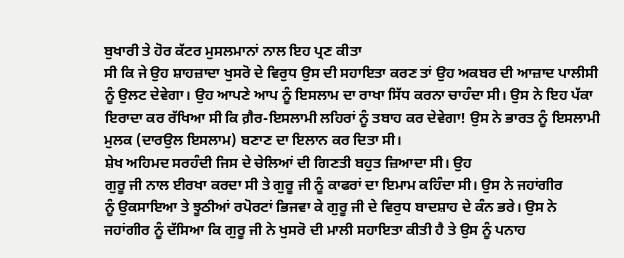ਬੁਖਾਰੀ ਤੇ ਹੋਰ ਕੱਟਰ ਮੁਸਲਮਾਨਾਂ ਨਾਲ ਇਹ ਪ੍ਰਣ ਕੀਤਾ
ਸੀ ਕਿ ਜੇ ਉਹ ਸ਼ਾਹਜ਼ਾਦਾ ਖੁਸਰੋ ਦੇ ਵਿਰੁਧ ਉਸ ਦੀ ਸਹਾਇਤਾ ਕਰਣ ਤਾਂ ਉਹ ਅਕਬਰ ਦੀ ਆਜ਼ਾਦ ਪਾਲੀਸੀ
ਨੂੰ ਉਲਟ ਦੇਵੇਗਾ। ਉਹ ਆਪਣੇ ਆਪ ਨੂੰ ਇਸਲਾਮ ਦਾ ਰਾਖਾ ਸਿੱਧ ਕਰਨਾ ਚਾਹੰਦਾ ਸੀ। ਉਸ ਨੇ ਇਹ ਪੱਕਾ
ਇਰਾਦਾ ਕਰ ਰੱਖਿਆ ਸੀ ਕਿ ਗ਼ੈਰ-ਇਸਲਾਮੀ ਲਹਿਰਾਂ ਨੂੰ ਤਬਾਹ ਕਰ ਦੇਵੇਗਾ! ਉਸ ਨੇ ਭਾਰਤ ਨੂੰ ਇਸਲਾਮੀ
ਮੁਲਕ (ਦਾਰਉਲ ਇਸਲਾਮ) ਬਣਾਣ ਦਾ ਇਲਾਨ ਕਰ ਦਿਤਾ ਸੀ।
ਸ਼ੇਖ ਅਹਿਮਦ ਸਰਹੰਦੀ ਜਿਸ ਦੇ ਚੇਲਿਆਂ ਦੀ ਗਿਣਤੀ ਬਹੁਤ ਜ਼ਿਆਦਾ ਸੀ। ਉਹ
ਗੁਰੂ ਜੀ ਨਾਲ ਈਰਖਾ ਕਰਦਾ ਸੀ ਤੇ ਗੁਰੂ ਜੀ ਨੂੰ ਕਾਫਰਾਂ ਦਾ ਇਮਾਮ ਕਹਿੰਦਾ ਸੀ। ਉਸ ਨੇ ਜਹਾਂਗੀਰ
ਨੂੰ ਉਕਸਾਇਆ ਤੇ ਝੂਠੀਆਂ ਰਪੋਰਟਾਂ ਭਿਜਵਾ ਕੇ ਗੁਰੂ ਜੀ ਦੇ ਵਿਰੁਧ ਬਾਦਸ਼ਾਹ ਦੇ ਕੰਨ ਭਰੇ। ਉਸ ਨੇ
ਜਹਾਂਗੀਰ ਨੂੰ ਦੱਸਿਆ ਕਿ ਗੁਰੂ ਜੀ ਨੇ ਖੁਸਰੋ ਦੀ ਮਾਲੀ ਸਹਾਇਤਾ ਕੀਤੀ ਹੈ ਤੇ ਉਸ ਨੂੰ ਪਨਾਹ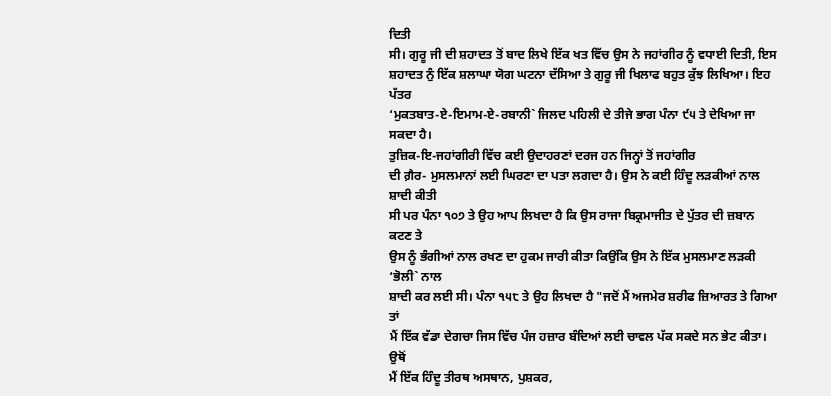ਦਿਤੀ
ਸੀ। ਗੁਰੂ ਜੀ ਦੀ ਸ਼ਹਾਦਤ ਤੋਂ ਬਾਦ ਲਿਖੇ ਇੱਕ ਖਤ ਵਿੱਚ ਉਸ ਨੇ ਜਹਾਂਗੀਰ ਨੂੰ ਵਧਾਈ ਦਿਤੀ, ਇਸ
ਸ਼ਹਾਦਤ ਨੁੰ ਇੱਕ ਸ਼ਲਾਘਾ ਯੋਗ ਘਟਨਾ ਦੱਸਿਆ ਤੇ ਗੁਰੂ ਜੀ ਖਿਲਾਫ ਬਹੁਤ ਕੁੱਝ ਲਿਖਿਆ। ਇਹ ਪੱਤਰ
‘ਮੁਕਤਬਾਤ-ਏ-ਇਮਾਮ-ਏ-ਰਬਾਨੀ` ਜਿਲਦ ਪਹਿਲੀ ਦੇ ਤੀਜੇ ਭਾਗ ਪੰਨਾ ੯੫ ਤੇ ਦੇਖਿਆ ਜਾ ਸਕਦਾ ਹੈ।
ਤੁਜ਼ਿਕ-ਇ-ਜਹਾਂਗੀਰੀ ਵਿੱਚ ਕਈ ਉਦਾਹਰਣਾਂ ਦਰਜ ਹਨ ਜਿਨ੍ਹਾਂ ਤੋਂ ਜਹਾਂਗੀਰ
ਦੀ ਗ਼ੈਰ- ਮੁਸਲਮਾਨਾਂ ਲਈ ਘਿਰਣਾ ਦਾ ਪਤਾ ਲਗਦਾ ਹੈ। ਉਸ ਨੇ ਕਈ ਹਿੰਦੂ ਲੜਕੀਆਂ ਨਾਲ ਸ਼ਾਦੀ ਕੀਤੀ
ਸੀ ਪਰ ਪੰਨਾ ੧੦੭ ਤੇ ਉਹ ਆਪ ਲਿਖਦਾ ਹੈ ਕਿ ਉਸ ਰਾਜਾ ਬਿਕ੍ਰਮਾਜੀਤ ਦੇ ਪੁੱਤਰ ਦੀ ਜ਼ਬਾਨ ਕਟਣ ਤੇ
ਉਸ ਨੂੰ ਭੰਗੀਆਂ ਨਾਲ ਰਖਣ ਦਾ ਹੁਕਮ ਜਾਰੀ ਕੀਤਾ ਕਿਉਂਕਿ ਉਸ ਨੇ ਇੱਕ ਮੁਸਲਮਾਣ ਲੜਕੀ ‘ਭੋਲੀ` ਨਾਲ
ਸ਼ਾਦੀ ਕਰ ਲਈ ਸੀ। ਪੰਨਾ ੧੫੮ ਤੇ ਉਹ ਲਿਖਦਾ ਹੈ "ਜਦੋਂ ਮੈਂ ਅਜਮੇਰ ਸ਼ਰੀਫ ਜ਼ਿਆਰਤ ਤੇ ਗਿਆ ਤਾਂ
ਮੈਂ ਇੱਕ ਵੱਡਾ ਦੇਗਚਾ ਜਿਸ ਵਿੱਚ ਪੰਜ ਹਜ਼ਾਰ ਬੰਦਿਆਂ ਲਈ ਚਾਵਲ ਪੱਕ ਸਕਦੇ ਸਨ ਭੇਟ ਕੀਤਾ। ਉਥੋਂ
ਮੈਂ ਇੱਕ ਹਿੰਦੂ ਤੀਰਥ ਅਸਥਾਨ, ਪੁਸ਼ਕਰ,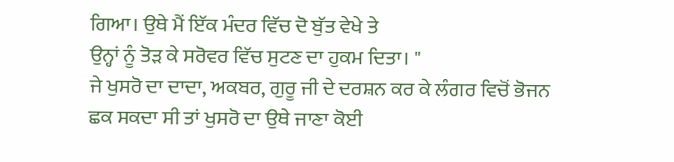ਗਿਆ। ਉਥੇ ਮੈਂ ਇੱਕ ਮੰਦਰ ਵਿੱਚ ਦੋ ਬੁੱਤ ਵੇਖੇ ਤੇ
ਉਨ੍ਹਾਂ ਨੂੰ ਤੋੜ ਕੇ ਸਰੋਵਰ ਵਿੱਚ ਸੁਟਣ ਦਾ ਹੁਕਮ ਦਿਤਾ। "
ਜੇ ਖੁਸਰੋ ਦਾ ਦਾਦਾ, ਅਕਬਰ, ਗੁਰੂ ਜੀ ਦੇ ਦਰਸ਼ਨ ਕਰ ਕੇ ਲੰਗਰ ਵਿਚੋਂ ਭੋਜਨ
ਛਕ ਸਕਦਾ ਸੀ ਤਾਂ ਖੁਸਰੋ ਦਾ ਉਥੇ ਜਾਣਾ ਕੋਈ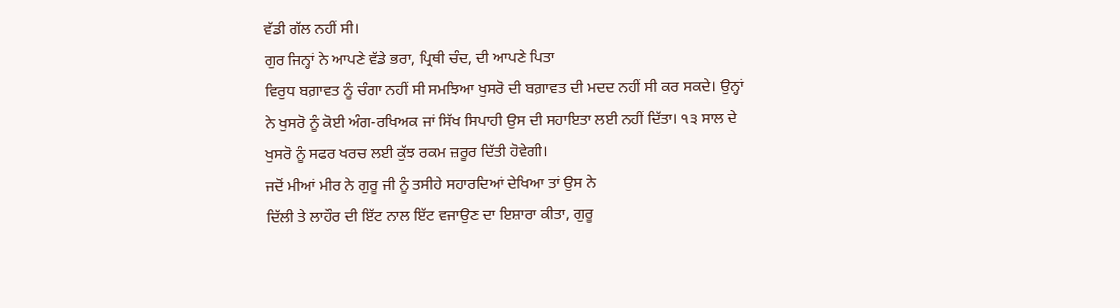ਵੱਡੀ ਗੱਲ ਨਹੀਂ ਸੀ।
ਗੁਰ ਜਿਨ੍ਹਾਂ ਨੇ ਆਪਣੇ ਵੱਡੇ ਭਰਾ, ਪ੍ਰਿਥੀ ਚੰਦ, ਦੀ ਆਪਣੇ ਪਿਤਾ
ਵਿਰੁਧ ਬਗ਼ਾਵਤ ਨੂੰ ਚੰਗਾ ਨਹੀਂ ਸੀ ਸਮਝਿਆ ਖੁਸਰੋ ਦੀ ਬਗ਼ਾਵਤ ਦੀ ਮਦਦ ਨਹੀਂ ਸੀ ਕਰ ਸਕਦੇ। ਉਨ੍ਹਾਂ
ਨੇ ਖੁਸਰੋ ਨੂੰ ਕੋਈ ਅੰਗ-ਰਖਿਅਕ ਜਾਂ ਸਿੱਖ ਸਿਪਾਹੀ ਉਸ ਦੀ ਸਹਾਇਤਾ ਲਈ ਨਹੀਂ ਦਿੱਤਾ। ੧੩ ਸਾਲ ਦੇ
ਖੁਸਰੋ ਨੂੰ ਸਫਰ ਖਰਚ ਲਈ ਕੁੱਝ ਰਕਮ ਜ਼ਰੂਰ ਦਿੱਤੀ ਹੋਵੇਗੀ।
ਜਦੋਂ ਮੀਆਂ ਮੀਰ ਨੇ ਗੁਰੂ ਜੀ ਨੂੰ ਤਸੀਹੇ ਸਹਾਰਦਿਆਂ ਦੇਖਿਆ ਤਾਂ ਉਸ ਨੇ
ਦਿੱਲੀ ਤੇ ਲਾਹੌਰ ਦੀ ਇੱਟ ਨਾਲ ਇੱਟ ਵਜਾਉਣ ਦਾ ਇਸ਼ਾਰਾ ਕੀਤਾ, ਗੁਰੂ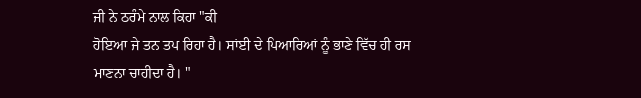ਜੀ ਨੇ ਠਰੰਮੇ ਨਾਲ ਕਿਹਾ "ਕੀ
ਹੋਇਆ ਜੇ ਤਨ ਤਪ ਰਿਹਾ ਹੈ। ਸਾਂਈ ਦੇ ਪਿਆਰਿਆਂ ਨੂੰ ਭਾਣੇ ਵਿੱਚ ਹੀ ਰਸ ਮਾਣਨਾ ਚਾਹੀਦਾ ਹੈ। "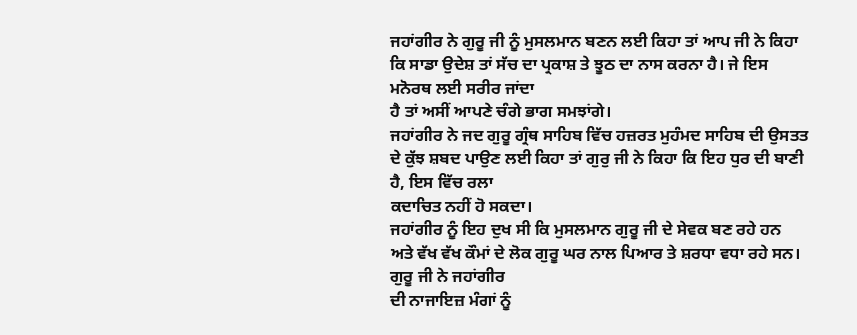ਜਹਾਂਗੀਰ ਨੇ ਗੁਰੂ ਜੀ ਨੂੰ ਮੁਸਲਮਾਨ ਬਣਨ ਲਈ ਕਿਹਾ ਤਾਂ ਆਪ ਜੀ ਨੇ ਕਿਹਾ
ਕਿ ਸਾਡਾ ਉਦੇਸ਼ ਤਾਂ ਸੱਚ ਦਾ ਪ੍ਰਕਾਸ਼ ਤੇ ਝੂਠ ਦਾ ਨਾਸ ਕਰਨਾ ਹੈ। ਜੇ ਇਸ ਮਨੋਰਥ ਲਈ ਸਰੀਰ ਜਾਂਦਾ
ਹੈ ਤਾਂ ਅਸੀਂ ਆਪਣੇ ਚੰਗੇ ਭਾਗ ਸਮਝਾਂਗੇ।
ਜਹਾਂਗੀਰ ਨੇ ਜਦ ਗੁਰੂ ਗ੍ਰੰਥ ਸਾਹਿਬ ਵਿੱਚ ਹਜ਼ਰਤ ਮੁਹੰਮਦ ਸਾਹਿਬ ਦੀ ਉਸਤਤ
ਦੇ ਕੁੱਝ ਸ਼ਬਦ ਪਾਉਣ ਲਈ ਕਿਹਾ ਤਾਂ ਗੁਰੁ ਜੀ ਨੇ ਕਿਹਾ ਕਿ ਇਹ ਧੁਰ ਦੀ ਬਾਣੀ ਹੈ, ਇਸ ਵਿੱਚ ਰਲਾ
ਕਦਾਚਿਤ ਨਹੀਂ ਹੋ ਸਕਦਾ।
ਜਹਾਂਗੀਰ ਨੂੰ ਇਹ ਦੁਖ ਸੀ ਕਿ ਮੁਸਲਮਾਨ ਗੁਰੂ ਜੀ ਦੇ ਸੇਵਕ ਬਣ ਰਹੇ ਹਨ
ਅਤੇ ਵੱਖ ਵੱਖ ਕੌਮਾਂ ਦੇ ਲੋਕ ਗੁਰੂ ਘਰ ਨਾਲ ਪਿਆਰ ਤੇ ਸ਼ਰਧਾ ਵਧਾ ਰਹੇ ਸਨ। ਗੁਰੂ ਜੀ ਨੇ ਜਹਾਂਗੀਰ
ਦੀ ਨਾਜਾਇਜ਼ ਮੰਗਾਂ ਨੂੰ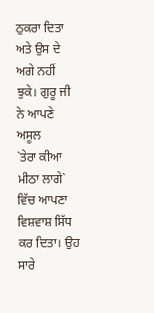ਠੁਕਰਾ ਦਿਤਾ ਅਤੇ ਉਸ ਦੇ ਅਗੇ ਨਹੀਂ ਝੁਕੇ। ਗੁਰੂ ਜੀ ਨੇ ਆਪਣੇ ਅਸੂਲ
`ਤੇਰਾ ਕੀਆ ਮੀਠਾ ਲਾਗੇ` ਵਿੱਚ ਆਪਣਾ ਵਿਸ਼ਵਾਸ਼ ਸਿੱਧ ਕਰ ਦਿਤਾ। ਉਹ ਸਾਰੇ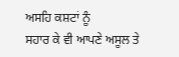ਅਸਹਿ ਕਸ਼ਟਾਂ ਨੂੰ
ਸਹਾਰ ਕੇ ਵੀ ਆਪਣੇ ਅਸੂਲ ਤੇ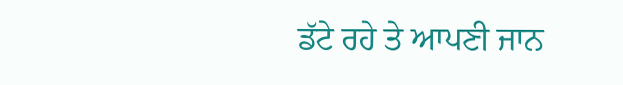ਡੱਟੇ ਰਹੇ ਤੇ ਆਪਣੀ ਜਾਨ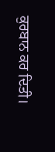ਕੁਰਬਾਨ ਕਰ ਦਿਤੀ।